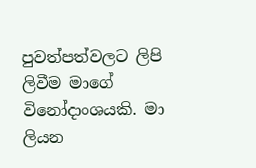පුවත්පත්වලට ලිපි ලිවීම මාගේ විනෝදාංශයකි. මා ලියන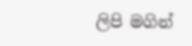ලිපි මගින්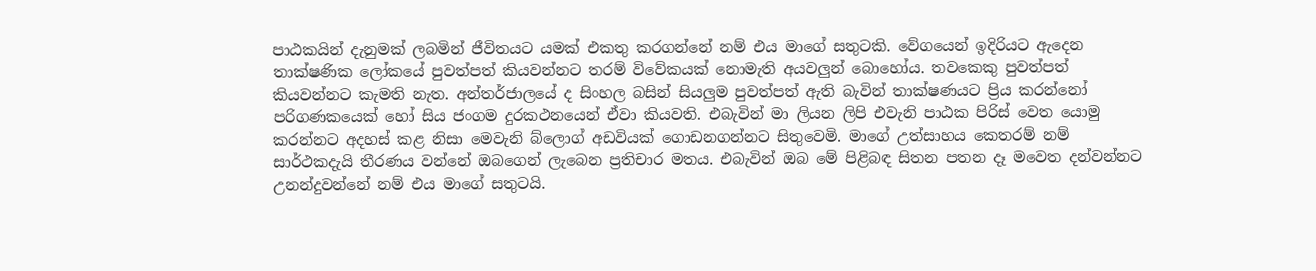පාඨකයින් දැනුමක් ලබමින් ජීවිතයට යමක් එකතු කරගන්නේ නම් එය මාගේ සතුටකි. වේගයෙන් ඉදිරියට ඇදෙන තාක්ෂණික ලෝකයේ පුවත්පත් කියවන්නට තරම් විවේකයක් නොමැති අයවලුන් බොහෝය. තවකෙකු පුවත්පත් කියවන්නට කැමති නැත. අන්තර්ජාලයේ ද සිංහල බසින් සියලුම පුවත්පත් ඇති බැවින් තාක්ෂණයට ප්‍රිය කරන්නෝ පරිගණකයෙක් හෝ සිය ජංගම දුරකථනයෙන් ඒවා කියවති. එබැවින් මා ලියන ලිපි එවැනි පාඨක පිරිස් වෙත යොමු කරන්නට අදහස් කළ නිසා මෙවැනි බ්ලොග් අඩවියක් ගොඩනගන්නට සිතුවෙමි. මාගේ උත්සාහය කෙතරම් නම් සාර්ථකදැයි තීරණය වන්නේ ඔබගෙන් ලැබෙන ප්‍රතිචාර මතය. එබැවින් ඔබ මේ පිළිබඳ සිතන පතන දෑ මවෙත දන්වන්නට උනන්දුවන්නේ නම් එය මාගේ සතුටයි.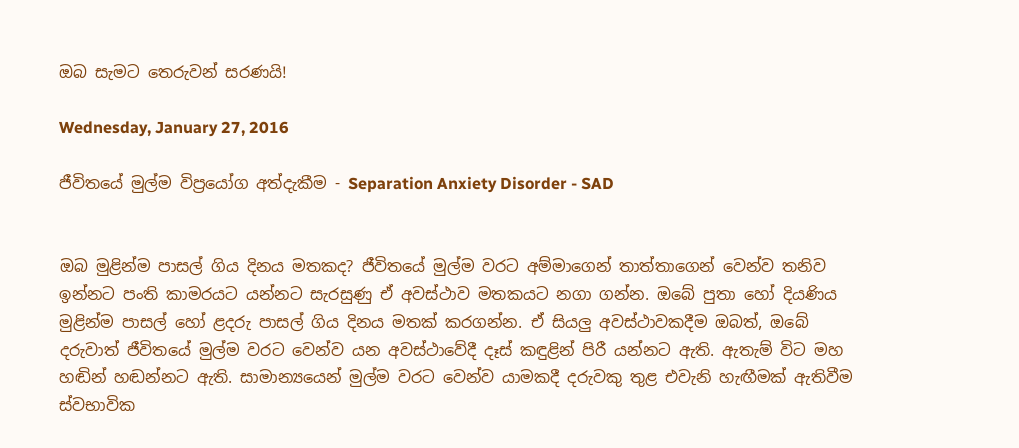ඔබ සැමට තෙරුවන් සරණයි!

Wednesday, January 27, 2016

ජීවිතයේ මුල්ම විප්‍රයෝග අත්දැකීම - Separation Anxiety Disorder - SAD


ඔබ මුළින්ම පාසල් ගිය දිනය මතකද? ජීවිතයේ මුල්ම වරට අම්මාගෙන් තාත්තාගෙන් වෙන්ව තනිව ඉන්නට පංති කාමරයට යන්නට සැරසුණු ඒ අවස්ථාව මතකයට නගා ගන්න. ඔබේ පුතා හෝ දියණිය මුළින්ම පාසල් හෝ ළදරු පාසල් ගිය දිනය මතක් කරගන්න. ඒ සියලු අවස්ථාවකදීම ඔබත්, ඔබේ දරුවාත් ජීවිතයේ මුල්ම වරට වෙන්ව යන අවස්ථාවේදී දෑස් කඳුළින් පිරී යන්නට ඇති. ඇතැම් විට මහ හඬින් හඬන්නට ඇති. සාමාන්‍යයෙන් මුල්ම වරට වෙන්ව යාමකදී දරුවකු තුළ එවැනි හැඟීමක් ඇතිවීම ස්වභාවික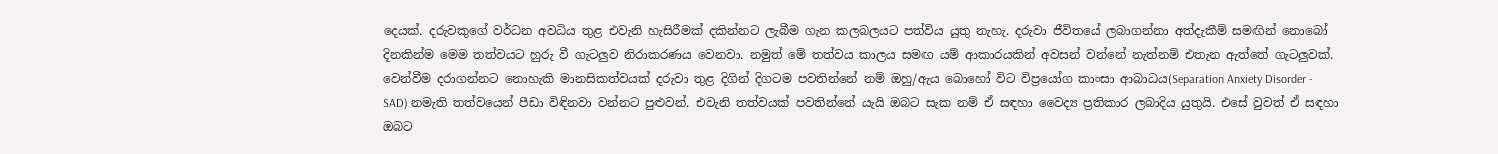දෙයක්. දරුවකුගේ වර්ධන අවධිය තුළ එවැනි හැසිරීමක් දකින්නට ලැබීම ගැන කලබලයට පත්විය යුතු නැහැ. දරුවා ජීවිතයේ ලබාගන්නා අත්දැකීම් සමඟින් නොබෝ දිනකින්ම මෙම තත්වයට හුරු වී ගැටලුව නිරාකරණය වෙනවා. නමුත් මේ තත්වය කාලය සමඟ යම් ආකාරයකින් අවසන් වන්නේ නැත්නම් එතැන ඇත්තේ ගැටලුවක්. වෙන්වීම දරාගන්නට නොහැකි මානසිකත්වයක් දරුවා තුළ දිගින් දිගටම පවතින්නේ නම් ඔහු/ඇය බොහෝ විට විප්‍රයෝග කාංසා ආබාධය(Separation Anxiety Disorder - SAD) නමැති තත්වයෙන් පීඩා විඳිනවා වන්නට පුළුවන්. එවැනි තත්වයක් පවතින්නේ යැයි ඔබට සැක නම් ඒ සඳහා වෛද්‍ය ප්‍රතිකාර ලබාදිය යුතුයි. එසේ වුවත් ඒ සඳහා ඔබට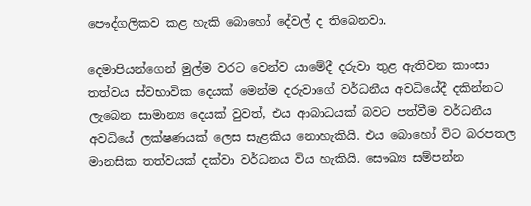පෞද්ගලිකව කළ හැකි බොහෝ දේවල් ද තිබෙනවා.

දෙමාපියන්ගෙන් මුල්ම වරට වෙන්ව යාමේදී දරුවා තුළ ඇතිවන කාංසා තත්වය ස්වභාවික දෙයක් මෙන්ම දරුවාගේ වර්ධනීය අවධියේදී දකින්නට ලැබෙන සාමාන්‍ය දෙයක් වුවත්, එය ආබාධයක් බවට පත්වීම වර්ධනීය අවධියේ ලක්ෂණයක් ලෙස සැළකිය නොහැකියි. එය බොහෝ විට බරපතල මානසික තත්වයක් දක්වා වර්ධනය විය හැකියි. සෞඛ්‍ය සම්පන්න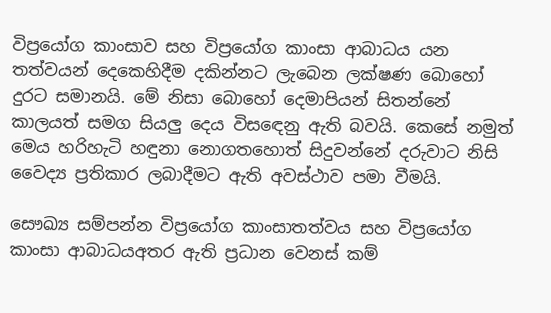විප්‍රයෝග කාංසාව සහ විප්‍රයෝග කාංසා ආබාධය යන තත්වයන් දෙකෙහිදීම දකින්නට ලැබෙන ලක්ෂණ බොහෝ දුරට සමානයි. මේ නිසා බොහෝ දෙමාපියන් සිතන්නේ කාලයත් සමග සියලු දෙය විසඳෙනු ඇති බවයි. කෙසේ නමුත් මෙය හරිහැටි හඳුනා නොගතහොත් සිදුවන්නේ දරුවාට නිසි වෛද්‍ය ප්‍රතිකාර ලබාදීමට ඇති අවස්ථාව පමා වීමයි.

සෞඛ්‍ය සම්පන්න විප්‍රයෝග කාංසාතත්වය සහ විප්‍රයෝග කාංසා ආබාධයඅතර ඇති ප්‍රධාන වෙනස් කම්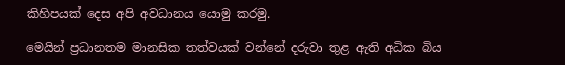කිහිපයක් දෙස අපි අවධානය යොමු කරමු.

මෙයින් ප්‍රධානතම මානසික තත්වයක් වන්නේ දරුවා තුළ ඇති අධික බිය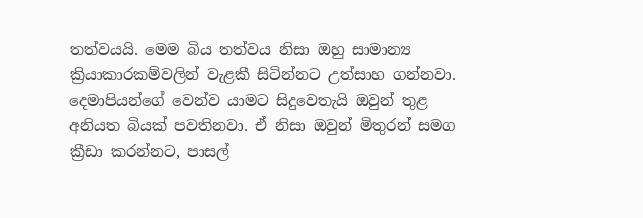තත්වයයි. මෙම බිය තත්වය නිසා ඔහු සාමාන්‍ය ක්‍රියාකාරකම්වලින් වැළකී සිටින්නට උත්සාහ ගන්නවා. දෙමාපියන්ගේ වෙන්ව යාමට සිදුවෙතැයි ඔවුන් තුළ අනියත බියක් පවතිනවා. ඒ නිසා ඔවුන් මිතුරන් සමග ක්‍රීඩා කරන්නට, පාසල්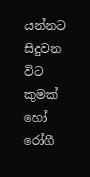යන්නට සිදුවන විට කුමක් හෝ රෝගී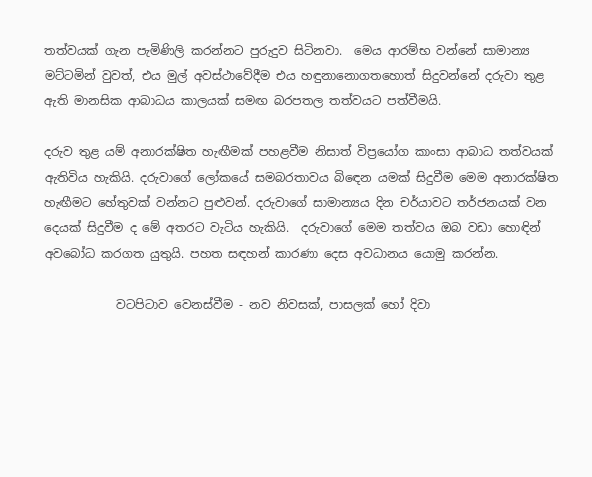තත්වයක් ගැන පැමිණිලි කරන්නට පුරුදුව සිටිනවා.  මෙය ආරම්භ වන්නේ සාමාන්‍ය මට්ටමින් වුවත්, එය මුල් අවස්ථාවේදීම එය හඳුනානොගතහොත් සිදුවන්නේ දරුවා තුළ ඇති මානසික ආබාධය කාලයක් සමඟ බරපතල තත්වයට පත්වීමයි.

දරුව තුළ යම් අනාරක්ෂිත හැඟීමක් පහළවීම නිසාත් විප්‍රයෝග කාංසා ආබාධ තත්වයක් ඇතිවිය හැකියි. දරුවාගේ ලෝකයේ සමබරතාවය බිඳෙන යමක් සිදුවීම මෙම අනාරක්ෂිත හැඟීමට හේතුවක් වන්නට පුළුවන්. දරුවාගේ සාමාන්‍යය දින චර්යාවට තර්ජනයක් වන දෙයක් සිදුවීම ද මේ අතරට වැටිය හැකියි.  දරුවාගේ මෙම තත්වය ඔබ වඩා හොඳින් අවබෝධ කරගත යුතුයි. පහත සඳහන් කාරණා දෙස අවධානය යොමු කරන්න.

            වටපිටාව වෙනස්වීම - නව නිවසක්, පාසලක් හෝ දිවා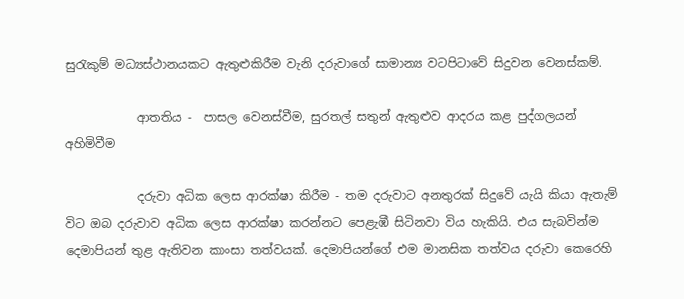සුරැකුම් මධ්‍යස්ථානයකට ඇතුළුකිරීම වැනි දරුවාගේ සාමාන්‍ය වටපිටාවේ සිදුවන වෙනස්කම්.

            ආතතිය -  පාසල වෙනස්වීම, සුරතල් සතුන් ඇතුළුව ආදරය කළ පුද්ගලයන් අහිමිවීම

            දරුවා අධික ලෙස ආරක්ෂා කිරීම - තම දරුවාට අනතුරක් සිදුවේ යැයි කියා ඇතැම් විට ඔබ දරුවාව අධික ලෙස ආරක්ෂා කරන්නට පෙළැඹී සිටිනවා විය හැකියි. එය සැබවින්ම දෙමාපියන් තුළ ඇතිවන කාංසා තත්වයක්. දෙමාපියන්ගේ එම මානසික තත්වය දරුවා කෙරෙහි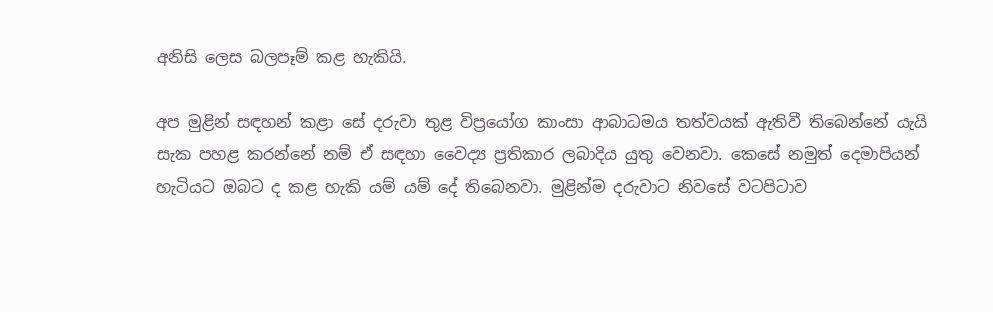අනිසි ලෙස බලපෑම් කළ හැකියි.

අප මුළින් සඳහන් කළා සේ දරුවා තුළ විප්‍රයෝග කාංසා ආබාධමය තත්වයක් ඇතිවී තිබෙන්නේ යැයි සැක පහළ කරන්නේ නම් ඒ සඳහා වෛද්‍ය ප්‍රතිකාර ලබාදිය යුතු වෙනවා. කෙසේ නමුත් දෙමාපියන් හැටියට ඔබට ද කළ හැකි යම් යම් දේ තිබෙනවා. මුළින්ම දරුවාට නිවසේ වටපිටාව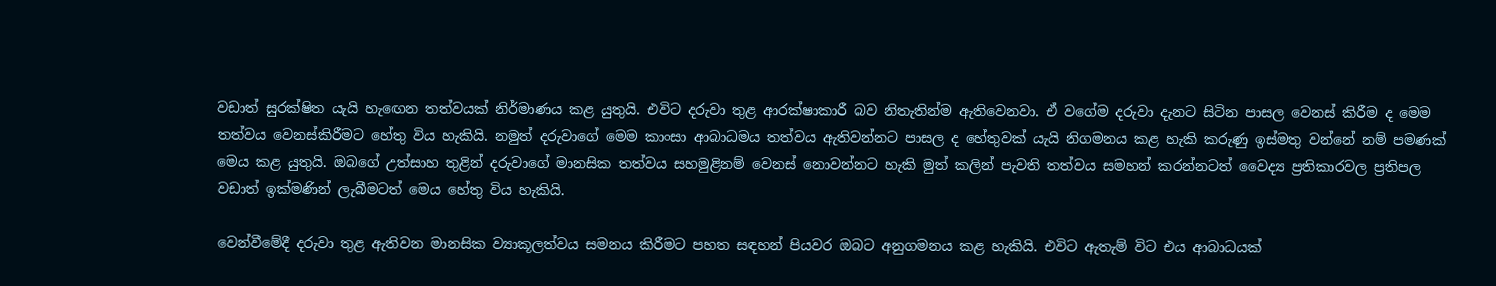වඩාත් සුරක්ෂිත යැයි හැඟෙන තත්වයක් නිර්මාණය කළ යුතුයි. එවිට දරුවා තුළ ආරක්ෂාකාරී බව නිතැතින්ම ඇතිවෙනවා. ඒ වගේම දරුවා දැනට සිටින පාසල වෙනස් කිරීම ද මෙම තත්වය වෙනස්කිරීමට හේතු විය හැකියි. නමුත් දරුවාගේ මෙම කාංසා ආබාධමය තත්වය ඇතිවන්නට පාසල ද හේතුවක් යැයි නිගමනය කළ හැකි කරුණු ඉස්මතු වන්නේ නම් පමණක් මෙය කළ යුතුයි. ඔබගේ උත්සාහ තුළින් දරුවාගේ මානසික තත්වය සහමුළිනම් වෙනස් නොවන්නට හැකි මුත් කලින් පැවති තත්වය සමහන් කරන්නටත් වෛද්‍ය ප්‍රතිකාරවල ප්‍රතිපල වඩාත් ඉක්මණින් ලැබීමටත් මෙය හේතු විය හැකියි.

වෙන්වීමේදී දරුවා තුළ ඇතිවන මානසික ව්‍යාකූලත්වය සමනය කිරීමට පහත සඳහන් පියවර ඔබට අනුගමනය කළ හැකියි. එවිට ඇතැම් විට එය ආබාධයක්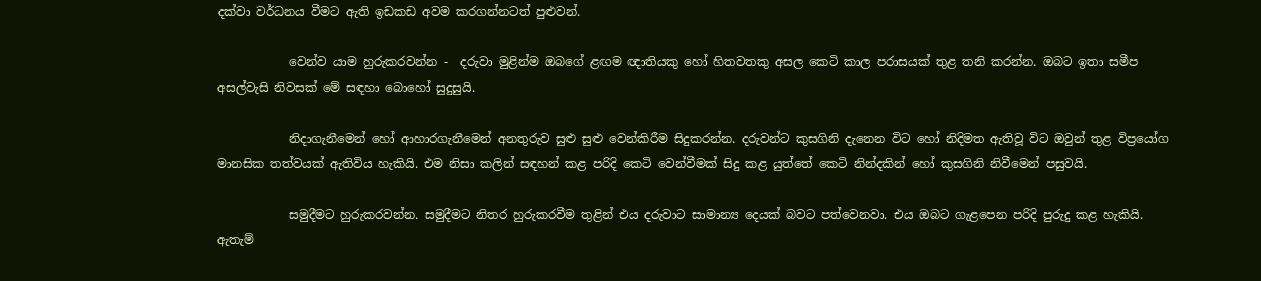දක්වා වර්ධනය වීමට ඇති ඉඩකඩ අවම කරගන්නටත් පුළුවන්.

            වෙන්ව යාම හුරුකරවන්න -  දරුවා මුළින්ම ඔබගේ ළඟම ඥාතියකු හෝ හිතවතකු අසල කෙටි කාල පරාසයක් තුළ තනි කරන්න. ඔබට ඉතා සමීප අසල්වැසි නිවසක් මේ සඳහා බොහෝ සුදුසුයි.

            නිදාගැනීමෙන් හෝ ආහාරගැනීමෙන් අනතුරුව සුළු සුළු වෙන්කිරීම සිදුකරන්න. දරුවන්ට කුසගිනි දැනෙන විට හෝ නිදිමත ඇතිවූ විට ඔවුන් තුළ විප්‍රයෝග මානසික තත්වයක් ඇතිවිය හැකියි. එම නිසා කලින් සඳහන් කළ පරිදි කෙටි වෙන්වීමක් සිදු කළ යුත්තේ කෙටි නින්දකින් හෝ කුසගිනි නිවීමෙන් පසුවයි.

            සමුදීමට හුරුකරවන්න. සමුදීමට නිතර හුරුකරවීම තුළින් එය දරුවාට සාමාන්‍ය දෙයක් බවට පත්වෙනවා. එය ඔබට ගැළපෙන පරිදි පුරුදු කළ හැකියි. ඇතැම්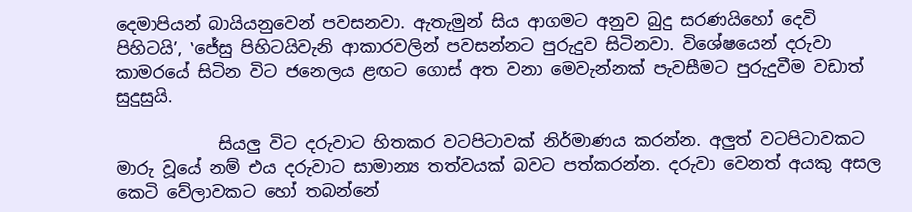දෙමාපියන් බායියනුවෙන් පවසනවා. ඇතැමුන් සිය ආගමට අනුව බුදු සරණයිහෝ දෙවි පිහිටයි’, ‛ජේසු පිහිටයිවැනි ආකාරවලින් පවසන්නට පුරුදුව සිටිනවා. විශේෂයෙන් දරුවා කාමරයේ සිටින විට ජනෙලය ළඟට ගොස් අත වනා මෙවැන්නක් පැවසීමට පුරුදුවීම වඩාත් සුදුසුයි.

            සියලු විට දරුවාට හිතකර වටපිටාවක් නිර්මාණය කරන්න. අලුත් වටපිටාවකට මාරු වූයේ නම් එය දරුවාට සාමාන්‍ය තත්වයක් බවට පත්කරන්න. දරුවා වෙනත් අයකු අසල කෙටි වේලාවකට හෝ තබන්නේ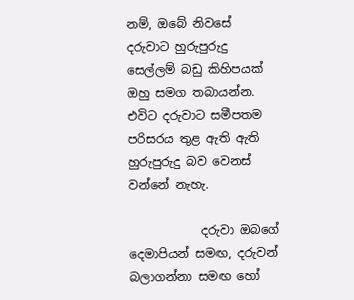නම්, ඔබේ නිවසේ දරුවාට හුරුපුරුදු සෙල්ලම් බඩු කිහිපයක් ඔහු සමග තබායන්න. එවිට දරුවාට සමීපතම පරිසරය තුළ ඇති ඇති හුරුපුරුදු බව වෙනස් වන්නේ නැහැ.

            දරුවා ඔබගේ දෙමාපියන් සමඟ, දරුවන් බලාගන්නා සමඟ හෝ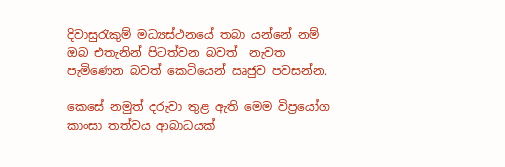දිවාසුරැකුම් මධ්‍යස්ථනයේ තබා යන්නේ නම් ඔබ එතැනින් පිටත්වන බවත්  නැවත පැමිණෙන බවත් කෙටියෙන් ඍජුව පවසන්න.

කෙසේ නමුත් දරුවා තුළ ඇති මෙම විප්‍රයෝග කාංසා තත්වය ආබාධයක්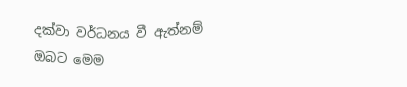දක්වා වර්ධනය වී ඇත්නම් ඔබට මෙම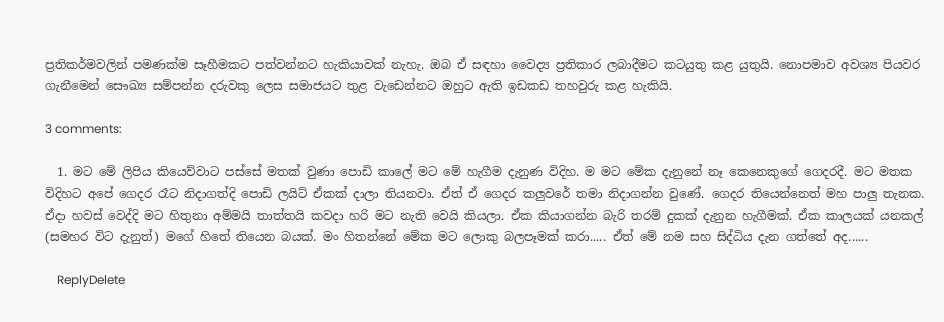ප්‍රතිකර්මවලින් පමණක්ම සෑහීමකට පත්වන්නට හැකියාවක් නැහැ. ඔබ ඒ සඳහා වෛද්‍ය ප්‍රතිකාර ලබාදීමට කටයුතු කළ යුතුයි. නොපමාව අවශ්‍ය පියවර ගැනීමෙන් සෞඛ්‍ය සම්පන්න දරුවකු ලෙස සමාජයට තුළ වැඩෙන්නට ඔහුට ඇති ඉඩකඩ තහවුරු කළ හැකියි.

3 comments:

  1. මට මේ ලිපිය කියෙව්වාට පස්සේ මතක් වුණා පොඩි කාලේ මට මේ හැගීම දැනුණ විදිහ. ම මට මේක දැනුනේ නෑ කෙනෙකුගේ ගෙදරදී. මට මතක විදිහට අපේ ගෙදර රෑට නිදාගත්දි පොඩි ලයිට් ඒකක් දාලා තියනවා. ඒත් ඒ ගෙදර කලුවරේ තමා නිදාගන්න වුණේ. ගෙදර තියෙන්නෙත් මහ පාලු තැනක. ඒදා හවස් වෙද්දි මට හිතුනා අම්මයි තාත්තයි කවදා හරි මට නැති වෙයි කියලා. ඒක කියාගන්න බැරි තරම් දුකක් දැනුන හැගීමක්. ඒක කාලයක් යනකල් (සමහර විට දැනුත්) මගේ හිතේ තියෙන බයක්. මං හිතන්නේ මේක මට ලොකු බලපෑමක් කරා..... ඒත් මේ නම සහ සිද්ධිය දැන ගත්තේ අද......

    ReplyDelete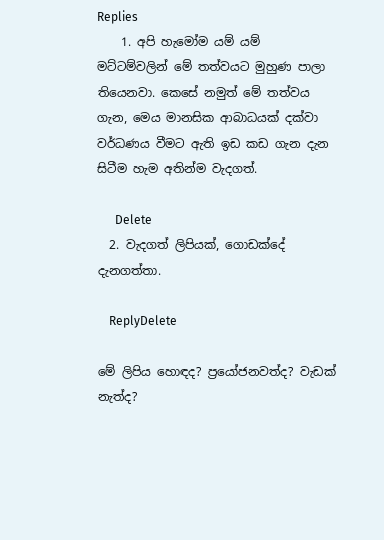Replies
    1. අපි හැමෝම යම් යම් මට්ටම්වලින් මේ තත්වයට මුහුණ පාලා තියෙනවා. කෙසේ නමුත් මේ තත්වය ගැන, මෙය මානසික ආබාධයක් දක්වා වර්ධණය වීමට ඇති ඉඩ කඩ ගැන දැන සිටීම හැම අතින්ම වැදගත්.

      Delete
  2. වැදගත් ලිපියක්, ගොඩක්දේ දැනගත්තා.

    ReplyDelete

මේ ලිපිය හොඳද? ප්‍රයෝජනවත්ද? වැඩක් නැත්ද?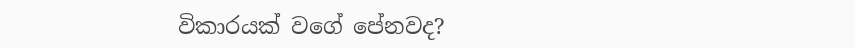විකාරයක් වගේ පේනවද?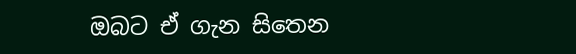ඔබට ඒ ගැන සිතෙන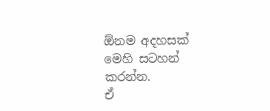ඕනම අදහසක් මෙහි සටහන් කරන්න.
ඒ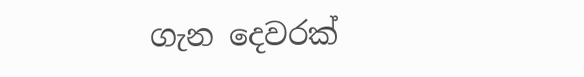ගැන දෙවරක්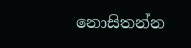නොසිතන්න